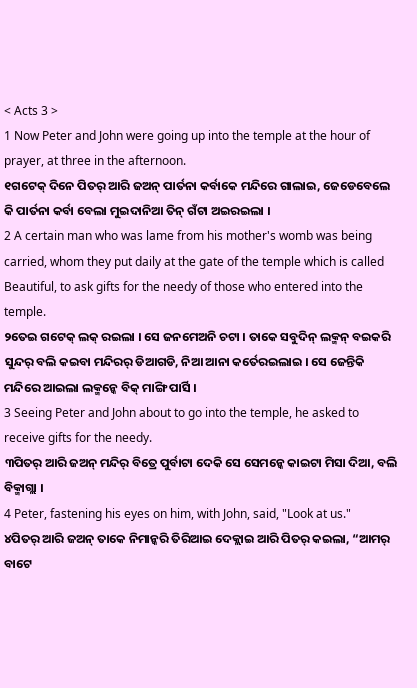< Acts 3 >
1 Now Peter and John were going up into the temple at the hour of prayer, at three in the afternoon.
୧ଗଟେକ୍ ଦିନେ ପିତର୍ ଆରି ଜଅନ୍ ପାର୍ତନା କର୍ବାକେ ମନ୍ଦିରେ ଗାଲାଇ, ଜେଡେବେଲେ କି ପାର୍ତନା କର୍ବା ବେଲା ମୁଇଦାନିଆ ତିନ୍ ଗଁଟା ଅଇରଇଲା ।
2 A certain man who was lame from his mother's womb was being carried, whom they put daily at the gate of the temple which is called Beautiful, to ask gifts for the needy of those who entered into the temple.
୨ତେଇ ଗଟେକ୍ ଲକ୍ ରଇଲା । ସେ ଜନମେଅନି ଚଟା । ତାକେ ସବୁଦିନ୍ ଲକ୍ମନ୍ ବଇକରି ସୁନ୍ଦର୍ ବଲି କଇବା ମନ୍ଦିରର୍ ଡିଆଗଡି, ନିଆ ଆନା କର୍ତେରଇଲାଇ । ସେ ଜେନ୍ତିକି ମନ୍ଦିରେ ଆଇଲା ଲକ୍ମନ୍କେ ବିକ୍ ମାଙ୍ଗି ପାର୍ସି ।
3 Seeing Peter and John about to go into the temple, he asked to receive gifts for the needy.
୩ପିତର୍ ଆରି ଜଅନ୍ ମନ୍ଦିର୍ ବିତ୍ରେ ପୁର୍ବାଟା ଦେକି ସେ ସେମନ୍କେ କାଇଟା ମିସା ଦିଆ, ବଲି ବିକ୍ମାଗ୍ଲା ।
4 Peter, fastening his eyes on him, with John, said, "Look at us."
୪ପିତର୍ ଆରି ଜଅନ୍ ତାକେ ନିମାନ୍କରି ତିରିଆଇ ଦେକ୍ଲାଇ ଆରି ପିତର୍ କଇଲା, “ଆମର୍ ବାଟେ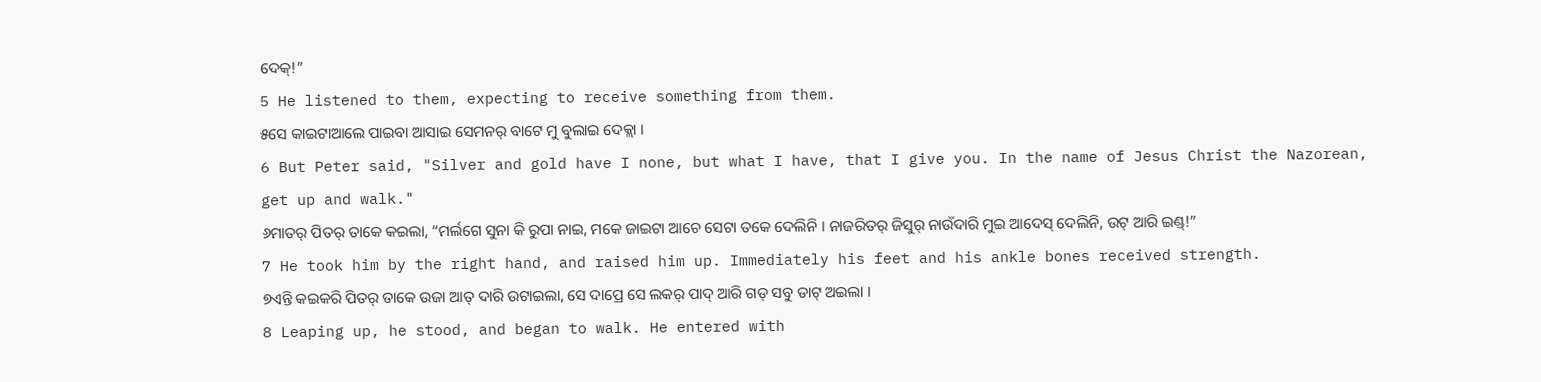ଦେକ୍!”
5 He listened to them, expecting to receive something from them.
୫ସେ କାଇଟାଆଲେ ପାଇବା ଆସାଇ ସେମନର୍ ବାଟେ ମୁ ବୁଲାଇ ଦେକ୍ଲା ।
6 But Peter said, "Silver and gold have I none, but what I have, that I give you. In the name of Jesus Christ the Nazorean, get up and walk."
୬ମାତର୍ ପିତର୍ ତାକେ କଇଲା, “ମର୍ଲଗେ ସୁନା କି ରୁପା ନାଇ, ମକେ ଜାଇଟା ଆଚେ ସେଟା ତକେ ଦେଲିନି । ନାଜରିତର୍ ଜିସୁର୍ ନାଉଁଦାରି ମୁଇ ଆଦେସ୍ ଦେଲିନି, ଉଟ୍ ଆରି ଇଣ୍ଡ୍!”
7 He took him by the right hand, and raised him up. Immediately his feet and his ankle bones received strength.
୭ଏନ୍ତି କଇକରି ପିତର୍ ତାକେ ଉଜା ଆତ୍ ଦାରି ଉଟାଇଲା, ସେ ଦାପ୍ରେ ସେ ଲକର୍ ପାଦ୍ ଆରି ଗଡ୍ ସବୁ ଡାଟ୍ ଅଇଲା ।
8 Leaping up, he stood, and began to walk. He entered with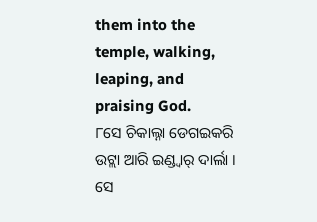them into the temple, walking, leaping, and praising God.
୮ସେ ଚିକାଲ୍ନା ଡେଗଇକରି ଉଟ୍ଲା ଆରି ଇଣ୍ଡ୍ବାର୍ ଦାର୍ଲା । ସେ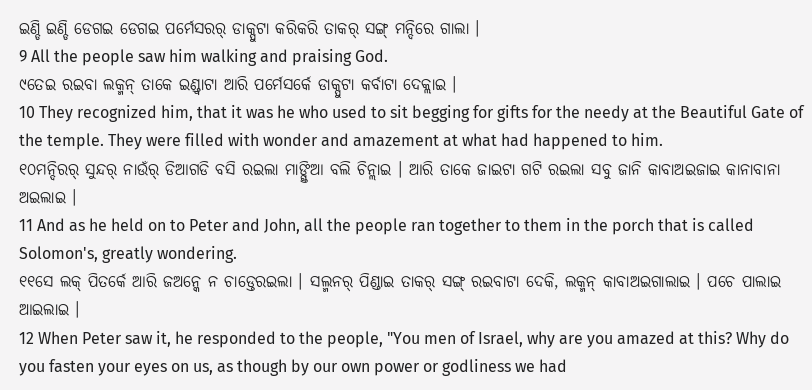ଇଣ୍ଡି ଇଣ୍ଡି ଡେଗଇ ଡେଗଇ ପର୍ମେସରର୍ ଡାକ୍ପୁଟା କରିକରି ତାକର୍ ସଙ୍ଗ୍ ମନ୍ଦିରେ ଗାଲା ।
9 All the people saw him walking and praising God.
୯ତେଇ ରଇବା ଲକ୍ମନ୍ ତାକେ ଇଣ୍ଡ୍ବାଟା ଆରି ପର୍ମେସର୍କେ ଡାକ୍ପୁଟା କର୍ବାଟା ଦେକ୍ଲାଇ ।
10 They recognized him, that it was he who used to sit begging for gifts for the needy at the Beautiful Gate of the temple. They were filled with wonder and amazement at what had happened to him.
୧୦ମନ୍ଦିରର୍ ସୁନ୍ଦର୍ ନାଉଁର୍ ଡିଆଗଡି ବସି ରଇଲା ମାଙ୍ଗ୍ତିଆ ବଲି ଚିନ୍ଲାଇ । ଆରି ତାକେ ଜାଇଟା ଗଟି ରଇଲା ସବୁ ଜାନି କାବାଅଇଜାଇ କାନାବାନା ଅଇଲାଇ ।
11 And as he held on to Peter and John, all the people ran together to them in the porch that is called Solomon's, greatly wondering.
୧୧ସେ ଲକ୍ ପିତର୍କେ ଆରି ଜଅନ୍କେ ନ ଚାଡ୍ତେରଇଲା । ସଲ୍ମନର୍ ପିଣ୍ଡାଇ ତାକର୍ ସଙ୍ଗ୍ ରଇବାଟା ଦେକି, ଲକ୍ମନ୍ କାବାଅଇଗାଲାଇ । ପଚେ ପାଲାଇ ଆଇଲାଇ ।
12 When Peter saw it, he responded to the people, "You men of Israel, why are you amazed at this? Why do you fasten your eyes on us, as though by our own power or godliness we had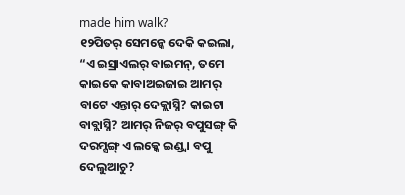made him walk?
୧୨ପିତର୍ ସେମନ୍କେ ଦେକି କଇଲା, “ଏ ଇସ୍ରାଏଲର୍ ବାଇମନ୍, ତମେ କାଇକେ କାବାଅଇଜାଇ ଆମର୍ ବାଟେ ଏନ୍ତାର୍ ଦେକ୍ଲାସ୍ନି? କାଇଟା ବାବ୍ଲାସ୍ନି? ଆମର୍ ନିଜର୍ ବପୁସଙ୍ଗ୍ କି ଦରମ୍ସଙ୍ଗ୍ ଏ ଲକ୍କେ ଇଣ୍ଡ୍ବା ବପୁ ଦେଲୁଆଚୁ?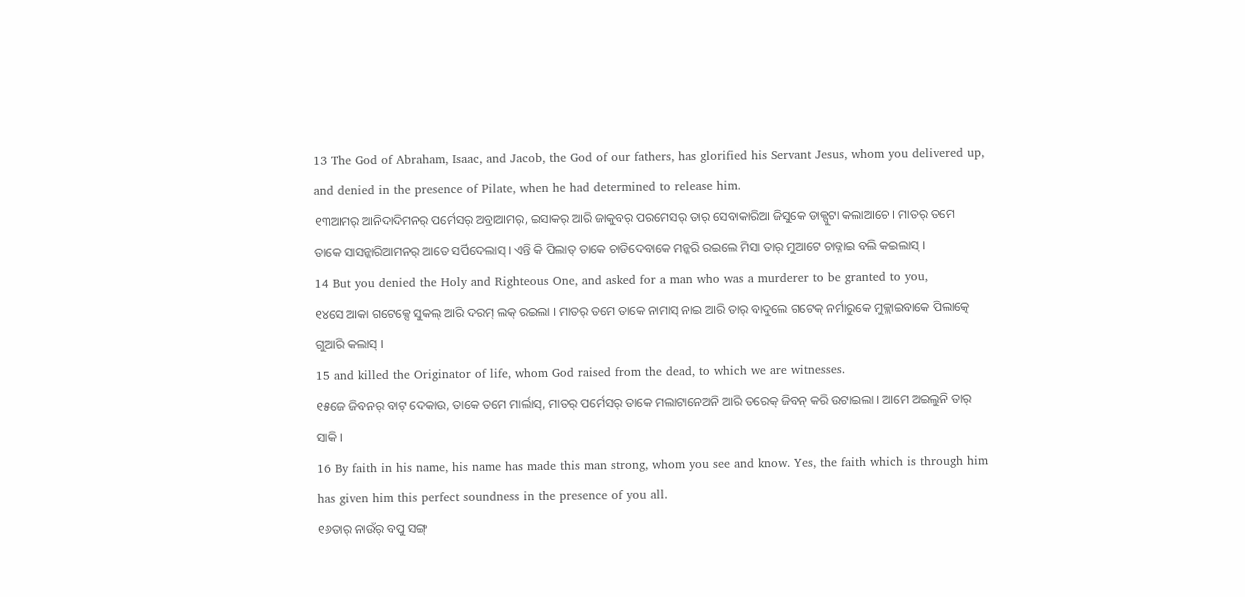13 The God of Abraham, Isaac, and Jacob, the God of our fathers, has glorified his Servant Jesus, whom you delivered up, and denied in the presence of Pilate, when he had determined to release him.
୧୩ଆମର୍ ଆନିଦାଦିମନର୍ ପର୍ମେସର୍ ଅବ୍ରାଆମର୍, ଇସାକର୍ ଆରି ଜାକୁବର୍ ପରମେସର୍ ତାର୍ ସେବାକାରିଆ ଜିସୁକେ ଡାକ୍ପୁଟା କଲାଆଚେ । ମାତର୍ ତମେ ତାକେ ସାସନ୍କାରିଆମନର୍ ଆତେ ସର୍ପିଦେଲାସ୍ । ଏନ୍ତି କି ପିଲାତ୍ ତାକେ ଚାଡିଦେବାକେ ମନ୍କରି ରଇଲେ ମିସା ତାର୍ ମୁଆଟେ ଚାଡ୍ନାଇ ବଲି କଇଲାସ୍ ।
14 But you denied the Holy and Righteous One, and asked for a man who was a murderer to be granted to you,
୧୪ସେ ଆକା ଗଟେକ୍ସେ ସୁକଲ୍ ଆରି ଦରମ୍ ଲକ୍ ରଇଲା । ମାତର୍ ତମେ ତାକେ ନାମାସ୍ ନାଇ ଆରି ତାର୍ ବାଦୁଲେ ଗଟେକ୍ ନର୍ମାରୁକେ ମୁକ୍ଲାଇବାକେ ପିଲାତ୍କେ ଗୁଆରି କଲାସ୍ ।
15 and killed the Originator of life, whom God raised from the dead, to which we are witnesses.
୧୫ଜେ ଜିବନର୍ ବାଟ୍ ଦେକାଉ, ତାକେ ତମେ ମାର୍ଲାସ୍, ମାତର୍ ପର୍ମେସର୍ ତାକେ ମଲାଟାନେଅନି ଆରି ତରେକ୍ ଜିବନ୍ କରି ଉଟାଇଲା । ଆମେ ଅଇଲୁନି ତାର୍ ସାକି ।
16 By faith in his name, his name has made this man strong, whom you see and know. Yes, the faith which is through him has given him this perfect soundness in the presence of you all.
୧୬ତାର୍ ନାଉଁର୍ ବପୁ ସଙ୍ଗ୍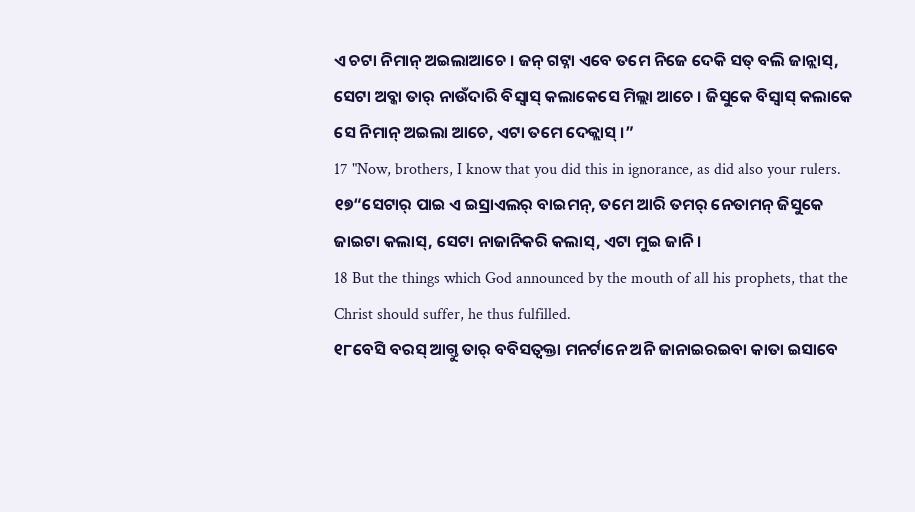ଏ ଚଟା ନିମାନ୍ ଅଇଲାଆଚେ । ଜନ୍ ଗଟ୍ନା ଏବେ ତମେ ନିଜେ ଦେକି ସତ୍ ବଲି ଜାନ୍ଲାସ୍, ସେଟା ଅବ୍କା ତାର୍ ନାଉଁଦାରି ବିସ୍ବାସ୍ କଲାକେସେ ମିଲ୍ଲା ଆଚେ । ଜିସୁକେ ବିସ୍ବାସ୍ କଲାକେ ସେ ନିମାନ୍ ଅଇଲା ଆଚେ, ଏଟା ତମେ ଦେକ୍ଲାସ୍ ।”
17 "Now, brothers, I know that you did this in ignorance, as did also your rulers.
୧୭“ସେଟାର୍ ପାଇ ଏ ଇସ୍ରାଏଲର୍ ବାଇମନ୍, ତମେ ଆରି ତମର୍ ନେତାମନ୍ ଜିସୁକେ ଜାଇଟା କଲାସ୍, ସେଟା ନାଜାନିକରି କଲାସ୍, ଏଟା ମୁଇ ଜାନି ।
18 But the things which God announced by the mouth of all his prophets, that the Christ should suffer, he thus fulfilled.
୧୮ବେସି ବରସ୍ ଆଗ୍ତୁ ତାର୍ ବବିସତ୍ବକ୍ତା ମନର୍ଟାନେ ଅନି ଜାନାଇରଇବା କାତା ଇସାବେ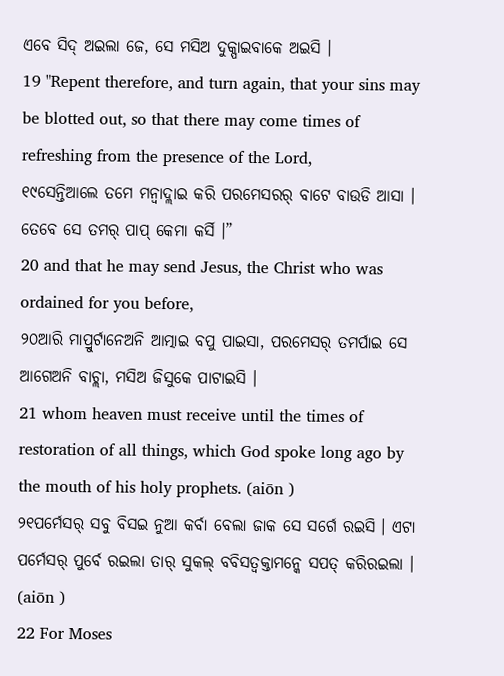ଏବେ ସିଦ୍ ଅଇଲା ଜେ, ସେ ମସିଅ ଦୁକ୍ପାଇବାକେ ଅଇସି ।
19 "Repent therefore, and turn again, that your sins may be blotted out, so that there may come times of refreshing from the presence of the Lord,
୧୯ସେନ୍ତିଆଲେ ତମେ ମନ୍ବାଦ୍ଲାଇ କରି ପରମେସରର୍ ବାଟେ ବାଉଡି ଆସା । ତେବେ ସେ ତମର୍ ପାପ୍ କେମା କର୍ସି ।”
20 and that he may send Jesus, the Christ who was ordained for you before,
୨୦ଆରି ମାପ୍ରୁର୍ଟାନେଅନି ଆତ୍ମାଇ ବପୁ ପାଇସା, ପରମେସର୍ ତମର୍ପାଇ ସେ ଆଗେଅନି ବାଚ୍ଲା, ମସିଅ ଜିସୁକେ ପାଟାଇସି ।
21 whom heaven must receive until the times of restoration of all things, which God spoke long ago by the mouth of his holy prophets. (aiōn )
୨୧ପର୍ମେସର୍ ସବୁ ବିସଇ ନୁଆ କର୍ବା ବେଲା ଜାକ ସେ ସର୍ଗେ ରଇସି । ଏଟା ପର୍ମେସର୍ ପୁର୍ବେ ରଇଲା ତାର୍ ସୁକଲ୍ ବବିସତ୍ବକ୍ତାମନ୍କେ ସପତ୍ କରିରଇଲା । (aiōn )
22 For Moses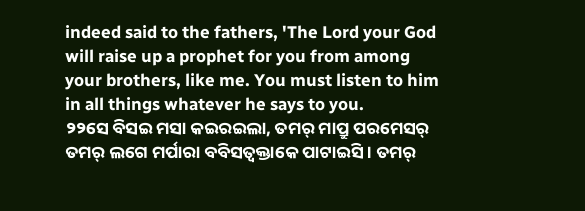indeed said to the fathers, 'The Lord your God will raise up a prophet for you from among your brothers, like me. You must listen to him in all things whatever he says to you.
୨୨ସେ ବିସଇ ମସା କଇରଇଲା, ତମର୍ ମାପ୍ରୁ ପରମେସର୍ ତମର୍ ଲଗେ ମର୍ପାରା ବବିସତ୍ବକ୍ତାକେ ପାଟାଇସି । ତମର୍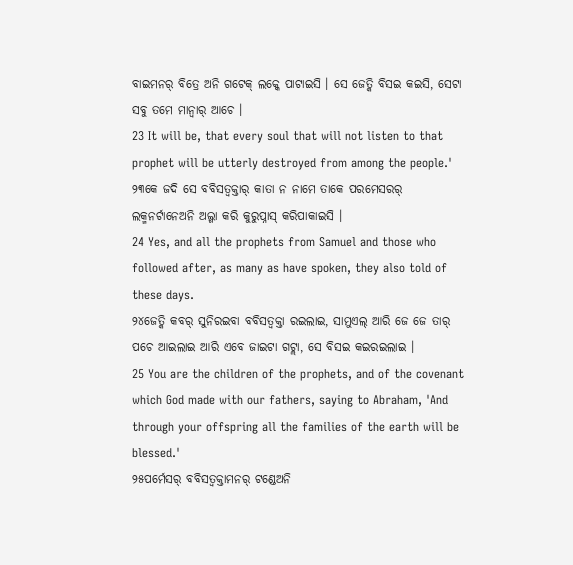ବାଇମନର୍ ବିତ୍ରେ ଅନି ଗଟେକ୍ ଲକ୍କେ ପାଟାଇସି । ସେ ଜେତ୍କି ବିସଇ କଇସି, ସେଟା ସବୁ ତମେ ମାନ୍ବାର୍ ଆଚେ ।
23 It will be, that every soul that will not listen to that prophet will be utterly destroyed from among the people.'
୨୩କେ ଜଦି ସେ ବବିସତ୍ବକ୍ତାର୍ କାତା ନ ନାମେ ତାକେ ପରମେସରର୍ ଲକ୍ମନର୍ଟାନେଅନି ଅଲ୍ଗା କରି କୁରୁପ୍ନାସ୍ କରିପାକାଇସି ।
24 Yes, and all the prophets from Samuel and those who followed after, as many as have spoken, they also told of these days.
୨୪ଜେତ୍କି କବର୍ ସୁନିରଇବା ବବିସତ୍ବକ୍ତା ରଇଲାଇ, ସାମୁଏଲ୍ ଆରି ଜେ ଜେ ତାର୍ ପଚେ ଆଇଲାଇ ଆରି ଏବେ ଜାଇଟା ଗଟ୍ଲା, ସେ ବିସଇ କଇରଇଲାଇ ।
25 You are the children of the prophets, and of the covenant which God made with our fathers, saying to Abraham, 'And through your offspring all the families of the earth will be blessed.'
୨୫ପର୍ମେସର୍ ବବିସତ୍ବକ୍ତାମନର୍ ଟଣ୍ଡେଅନି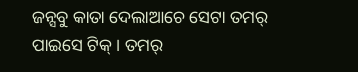ଜନ୍ସବୁ କାତା ଦେଲାଆଚେ ସେଟା ତମର୍ ପାଇସେ ଟିକ୍ । ତମର୍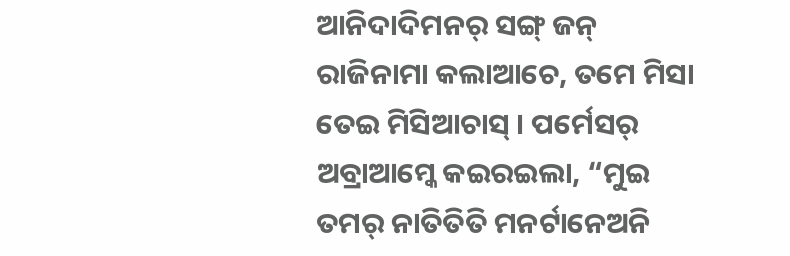ଆନିଦାଦିମନର୍ ସଙ୍ଗ୍ ଜନ୍ ରାଜିନାମା କଲାଆଚେ, ତମେ ମିସା ତେଇ ମିସିଆଚାସ୍ । ପର୍ମେସର୍ ଅବ୍ରାଆମ୍କେ କଇରଇଲା, “ମୁଇ ତମର୍ ନାତିତିତି ମନର୍ଟାନେଅନି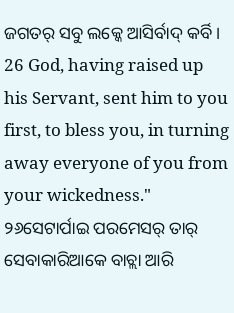ଜଗତର୍ ସବୁ ଲକ୍କେ ଆସିର୍ବାଦ୍ କର୍ବି ।
26 God, having raised up his Servant, sent him to you first, to bless you, in turning away everyone of you from your wickedness."
୨୬ସେଟାର୍ପାଇ ପରମେସର୍ ତାର୍ ସେବାକାରିଆକେ ବାଚ୍ଲା ଆରି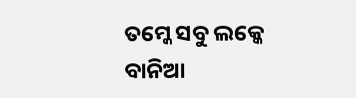ତମ୍କେ ସବୁ ଲକ୍କେ ବାନିଆ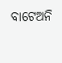ବାଟେଅନି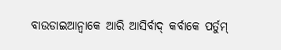ବାଉଡାଇଆନ୍ବାକେ ଆରି ଆସିର୍ବାଦ୍ କର୍ବାକେ ପର୍ତୁମ୍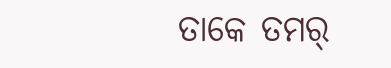ତାକେ ତମର୍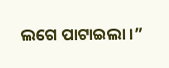ଲଗେ ପାଟାଇଲା ।”